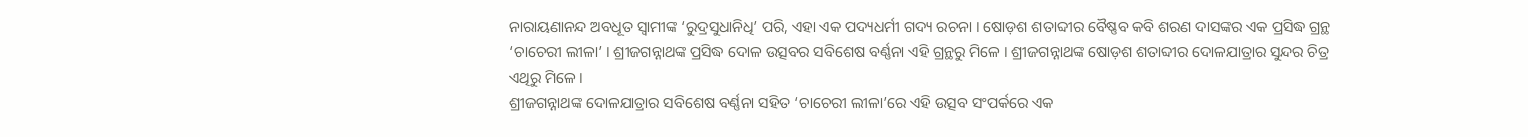ନାରାୟଣାନନ୍ଦ ଅବଧୂତ ସ୍ୱାମୀଙ୍କ ‘ରୁଦ୍ରସୁଧାନିଧି’ ପରି, ଏହା ଏକ ପଦ୍ୟଧର୍ମୀ ଗଦ୍ୟ ରଚନା । ଷୋଡ଼ଶ ଶତାବ୍ଦୀର ବୈଷ୍ଣବ କବି ଶରଣ ଦାସଙ୍କର ଏକ ପ୍ରସିଦ୍ଧ ଗ୍ରନ୍ଥ ‘ଚାଚେରୀ ଲୀଳା’ । ଶ୍ରୀଜଗନ୍ନାଥଙ୍କ ପ୍ରସିଦ୍ଧ ଦୋଳ ଉତ୍ସବର ସବିଶେଷ ବର୍ଣ୍ଣନା ଏହି ଗ୍ରନ୍ଥରୁ ମିଳେ । ଶ୍ରୀଜଗନ୍ନାଥଙ୍କ ଷୋଡ଼ଶ ଶତାବ୍ଦୀର ଦୋଳଯାତ୍ରାର ସୁନ୍ଦର ଚିତ୍ର ଏଥିରୁ ମିଳେ ।
ଶ୍ରୀଜଗନ୍ନାଥଙ୍କ ଦୋଳଯାତ୍ରାର ସବିଶେଷ ବର୍ଣ୍ଣନା ସହିତ ‘ଚାଚେରୀ ଲୀଳା’ରେ ଏହି ଉତ୍ସବ ସଂପର୍କରେ ଏକ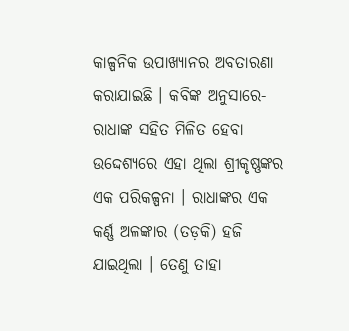କାଳ୍ପନିକ ଉପାଖ୍ୟାନର ଅବତାରଣା କରାଯାଇଛି । କବିଙ୍କ ଅନୁସାରେ- ରାଧାଙ୍କ ସହିତ ମିଳିତ ହେବା ଉଦ୍ଦେଶ୍ୟରେ ଏହା ଥିଲା ଶ୍ରୀକୃଷ୍ଣଙ୍କର ଏକ ପରିକଳ୍ପନା । ରାଧାଙ୍କର ଏକ କର୍ଣ୍ଣ ଅଳଙ୍କାର (ତଡ଼କି) ହଜି ଯାଇଥିଲା । ତେଣୁ ତାହା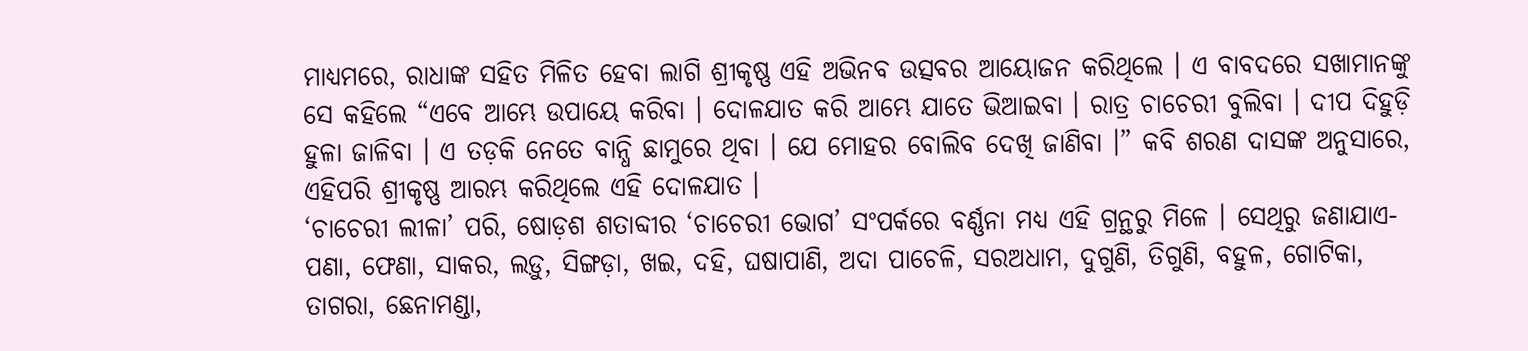ମାଧ୍ୟମରେ, ରାଧାଙ୍କ ସହିତ ମିଳିତ ହେବା ଲାଗି ଶ୍ରୀକୃଷ୍ଣ ଏହି ଅଭିନବ ଉତ୍ସବର ଆୟୋଜନ କରିଥିଲେ । ଏ ବାବଦରେ ସଖାମାନଙ୍କୁ ସେ କହିଲେ “ଏବେ ଆମ୍ଭେ ଉପାୟେ କରିବା । ଦୋଳଯାତ କରି ଆମ୍ଭେ ଯାତେ ଭିଆଇବା । ରାତ୍ର ଚାଚେରୀ ବୁଲିବା । ଦୀପ ଦିହୁଡ଼ି ହୁଳା ଜାଳିବା । ଏ ତଡ଼କି ନେତେ ବାନ୍ଧି ଛାମୁରେ ଥିବା । ଯେ ମୋହର ବୋଲିବ ଦେଖି ଜାଣିବା ।” କବି ଶରଣ ଦାସଙ୍କ ଅନୁସାରେ, ଏହିପରି ଶ୍ରୀକୃଷ୍ଣ ଆରମ୍ଭ କରିଥିଲେ ଏହି ଦୋଳଯାତ ।
‘ଚାଚେରୀ ଲୀଳା’ ପରି, ଷୋଡ଼ଶ ଶତାବ୍ଦୀର ‘ଚାଚେରୀ ଭୋଗ’ ସଂପର୍କରେ ବର୍ଣ୍ଣନା ମଧ୍ୟ ଏହି ଗ୍ରନ୍ଥରୁ ମିଳେ । ସେଥିରୁ ଜଣାଯାଏ- ପଣା, ଫେଣା, ସାକର, ଲଡ଼ୁ, ସିଙ୍ଗଡ଼ା, ଖଇ, ଦହି, ଘଷାପାଣି, ଅଦା ପାଚେଳି, ସରଅଧାମ, ଦୁଗୁଣି, ତିଗୁଣି, ବହୁଳ, ଗୋଟିକା, ତାଗରା, ଛେନାମଣ୍ଡା,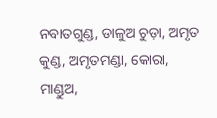ନବାତଗୁଣ୍ଡ, ଡାଳୁଅ ଚୁଡ଼ା, ଅମୃତ କୁଣ୍ଡ, ଅମୃତମଣ୍ଡା, କୋରା, ମାଣ୍ଡୁଅ,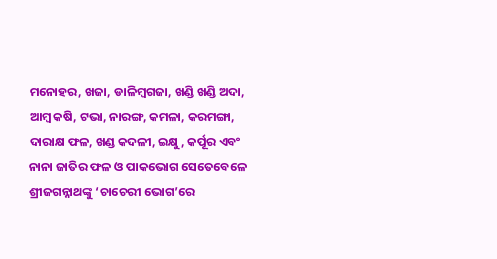ମନୋହର, ଖଜା, ଡାଳିମ୍ବଗଜା, ଖଣ୍ଡି ଖଣ୍ଡି ଅଦା, ଆମ୍ବ କଷି, ଟଭା, ନାରଙ୍ଗ, କମଳା, କରମଙ୍ଗା, ଦାରାକ୍ଷ ଫଳ, ଖଣ୍ଡ କଦଳୀ, ଇକ୍ଷୁ, କର୍ପୂର ଏବଂ ନାନା ଜାତିର ଫଳ ଓ ପାକଭୋଗ ସେତେବେଳେ ଶ୍ରୀଜଗନ୍ନାଥଙ୍କୁ ‘ଚାଚେରୀ ଭୋଗ’ରେ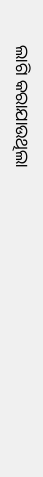ଲାଗି କରାଯାଉଥିଲା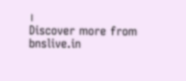।
Discover more from bnslive.in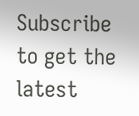Subscribe to get the latest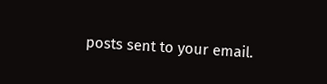posts sent to your email.